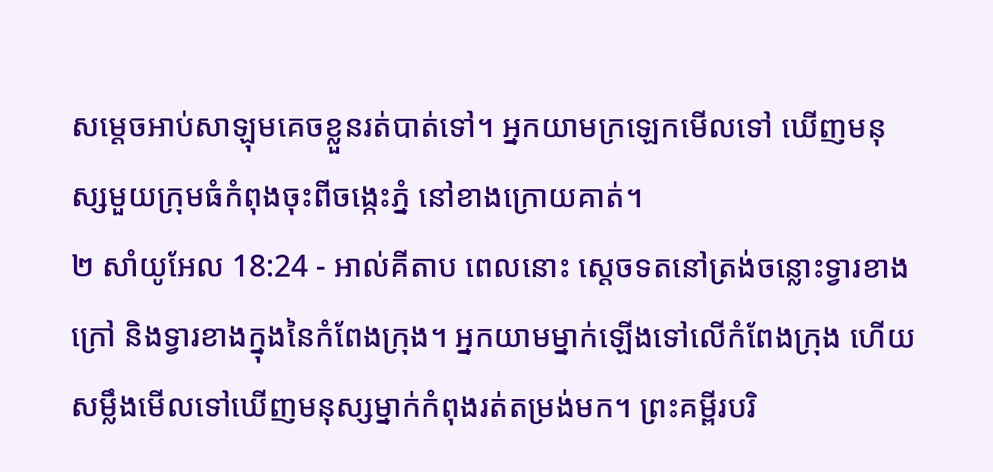សម្តេចអាប់សាឡុមគេចខ្លួនរត់បាត់ទៅ។ អ្នកយាមក្រឡេកមើលទៅ ឃើញមនុស្សមួយក្រុមធំកំពុងចុះពីចង្កេះភ្នំ នៅខាងក្រោយគាត់។
២ សាំយូអែល 18:24 - អាល់គីតាប ពេលនោះ ស្តេចទតនៅត្រង់ចន្លោះទ្វារខាងក្រៅ និងទ្វារខាងក្នុងនៃកំពែងក្រុង។ អ្នកយាមម្នាក់ឡើងទៅលើកំពែងក្រុង ហើយសម្លឹងមើលទៅឃើញមនុស្សម្នាក់កំពុងរត់តម្រង់មក។ ព្រះគម្ពីរបរិ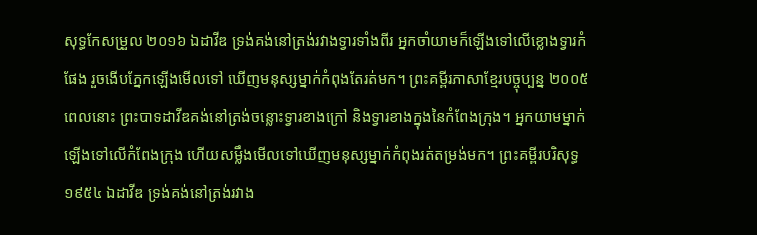សុទ្ធកែសម្រួល ២០១៦ ឯដាវីឌ ទ្រង់គង់នៅត្រង់រវាងទ្វារទាំងពីរ អ្នកចាំយាមក៏ឡើងទៅលើខ្លោងទ្វារកំផែង រួចងើបភ្នែកឡើងមើលទៅ ឃើញមនុស្សម្នាក់កំពុងតែរត់មក។ ព្រះគម្ពីរភាសាខ្មែរបច្ចុប្បន្ន ២០០៥ ពេលនោះ ព្រះបាទដាវីឌគង់នៅត្រង់ចន្លោះទ្វារខាងក្រៅ និងទ្វារខាងក្នុងនៃកំពែងក្រុង។ អ្នកយាមម្នាក់ឡើងទៅលើកំពែងក្រុង ហើយសម្លឹងមើលទៅឃើញមនុស្សម្នាក់កំពុងរត់តម្រង់មក។ ព្រះគម្ពីរបរិសុទ្ធ ១៩៥៤ ឯដាវីឌ ទ្រង់គង់នៅត្រង់រវាង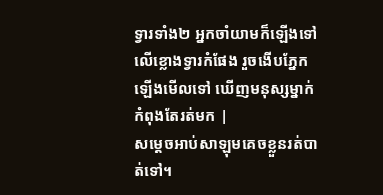ទ្វារទាំង២ អ្នកចាំយាមក៏ឡើងទៅលើខ្លោងទ្វារកំផែង រួចងើបភ្នែកឡើងមើលទៅ ឃើញមនុស្សម្នាក់កំពុងតែរត់មក |
សម្តេចអាប់សាឡុមគេចខ្លួនរត់បាត់ទៅ។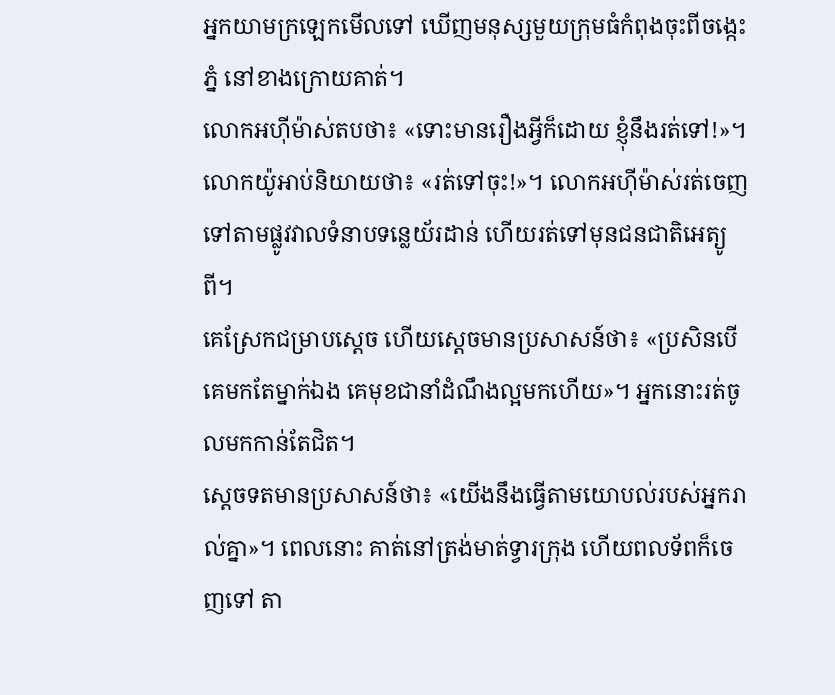អ្នកយាមក្រឡេកមើលទៅ ឃើញមនុស្សមួយក្រុមធំកំពុងចុះពីចង្កេះភ្នំ នៅខាងក្រោយគាត់។
លោកអហ៊ីម៉ាស់តបថា៖ «ទោះមានរឿងអ្វីក៏ដោយ ខ្ញុំនឹងរត់ទៅ!»។ លោកយ៉ូអាប់និយាយថា៖ «រត់ទៅចុះ!»។ លោកអហ៊ីម៉ាស់រត់ចេញទៅតាមផ្លូវវាលទំនាបទន្លេយ័រដាន់ ហើយរត់ទៅមុនជនជាតិអេត្យូពី។
គេស្រែកជម្រាបស្តេច ហើយស្តេចមានប្រសាសន៍ថា៖ «ប្រសិនបើគេមកតែម្នាក់ឯង គេមុខជានាំដំណឹងល្អមកហើយ»។ អ្នកនោះរត់ចូលមកកាន់តែជិត។
ស្តេចទតមានប្រសាសន៍ថា៖ «យើងនឹងធ្វើតាមយោបល់របស់អ្នករាល់គ្នា»។ ពេលនោះ គាត់នៅត្រង់មាត់ទ្វារក្រុង ហើយពលទ័ពក៏ចេញទៅ តា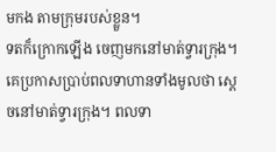មកង តាមក្រុមរបស់ខ្លួន។
ទតក៏ក្រោកឡើង ចេញមកនៅមាត់ទ្វារក្រុង។ គេប្រកាសប្រាប់ពលទាហានទាំងមូលថា ស្តេចនៅមាត់ទ្វារក្រុង។ ពលទា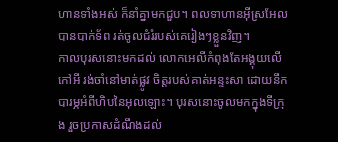ហានទាំងអស់ ក៏នាំគ្នាមកជួប។ ពលទាហានអ៊ីស្រអែលបានបាក់ទ័ព រត់ចូលជំរំរបស់គេរៀងៗខ្លួនវិញ។
កាលបុរសនោះមកដល់ លោកអេលីកំពុងតែអង្គុយលើកៅអី រង់ចាំនៅមាត់ផ្លូវ ចិត្តរបស់គាត់អន្ទះសា ដោយនឹកបារម្ភអំពីហិបនៃអុលឡោះ។ បុរសនោះចូលមកក្នុងទីក្រុង រួចប្រកាសដំណឹងដល់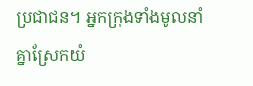ប្រជាជន។ អ្នកក្រុងទាំងមូលនាំគ្នាស្រែកយំ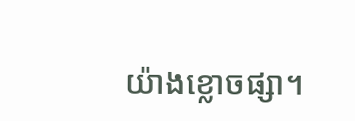យ៉ាងខ្លោចផ្សា។